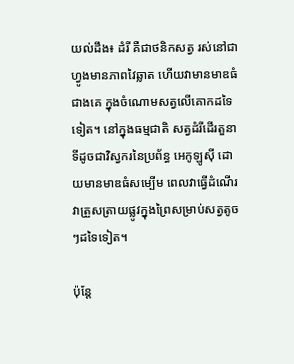យល់ដឹង៖ ដំរី គឺជាថនិកសត្វ រស់នៅជាហ្វូងមានភាពវៃឆ្លាត ហើយវាមានមាឌធំជាងគេ ក្នុងចំណោមសត្វលើគោកដទៃទៀត។ នៅក្នុងធម្មជាតិ សត្វដំរីដើរតួនាទីដូចជាវិស្វករនៃប្រព័ន្ធ អេកូឡូស៊ី ដោយមានមាឌធំសម្បើម ពេលវាធ្វើដំណើរ វាត្រួសត្រាយផ្លូវក្នុងព្រៃសម្រាប់សត្វតូចៗដទៃទៀត។

ប៉ុន្តែ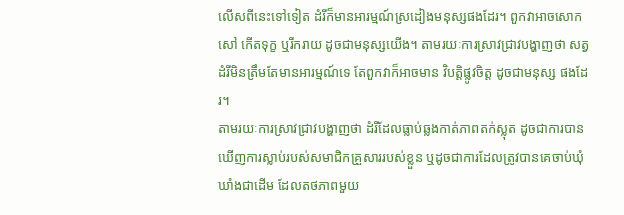លើសពីនេះទៅទៀត ដំរីក៏មានអារម្មណ៍ស្រដៀងមនុស្សផងដែរ។ ពួកវាអាចសោកសៅ កើតទុក្ខ ឬរីករាយ ដូចជាមនុស្សយើង។ តាមរយៈការស្រាវជ្រាវបង្ហាញថា សត្វដំរីមិនត្រឹមតែមានអារម្មណ៍ទេ តែពួកវាក៏អាចមាន វិបត្តិផ្លូវចិត្ត ដូចជាមនុស្ស ផងដែរ។
តាមរយៈការស្រាវជ្រាវបង្ហាញថា ដំរីដែលធ្លាប់ឆ្លងកាត់ភាពតក់ស្លុត ដូចជាការបានឃើញការស្លាប់របស់សមាជិកគ្រួសាររបស់ខ្លួន ឬដូចជាការដែលត្រូវបានគេចាប់ឃុំឃាំងជាដើម ដែលតថភាពមួយ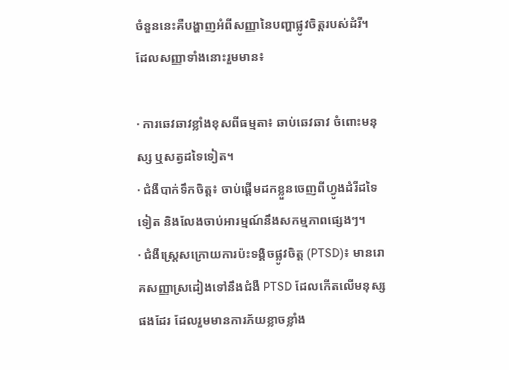ចំនួននេះគឺបង្ហាញអំពីសញ្ញានៃបញ្ហាផ្លូវចិត្តរបស់ដំរី។ ដែលសញ្ញាទាំងនោះរួមមាន៖

· ការឆេវឆាវខ្លាំងខុសពីធម្មតា៖ ឆាប់ឆេវឆាវ ចំពោះមនុស្ស ឬសត្វដទៃទៀត។
· ជំងឺបាក់ទឹកចិត្ត៖ ចាប់ផ្ដើមដកខ្លួនចេញពីហ្វូងដំរីដទៃទៀត និងលែងចាប់អារម្មណ៍នឹងសកម្មភាពផ្សេងៗ។
· ជំងឺស្ត្រេសក្រោយការប៉ះទង្គិចផ្លូវចិត្ត (PTSD)៖ មានរោគសញ្ញាស្រដៀងទៅនឹងជំងឺ PTSD ដែលកើតលើមនុស្សផងដែរ ដែលរួមមានការភ័យខ្លាចខ្លាំង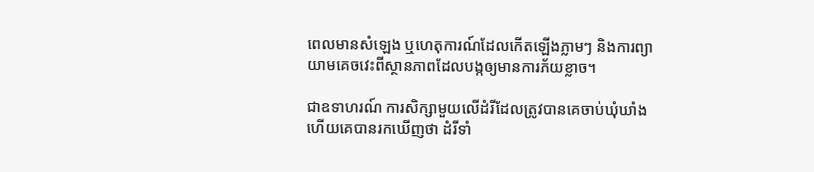ពេលមានសំឡេង ឬហេតុការណ៍ដែលកើតឡើងភ្លាមៗ និងការព្យាយាមគេចវេះពីស្ថានភាពដែលបង្កឲ្យមានការភ័យខ្លាច។

ជាឧទាហរណ៍ ការសិក្សាមួយលើដំរីដែលត្រូវបានគេចាប់ឃុំឃាំង ហើយគេបានរកឃើញថា ដំរីទាំ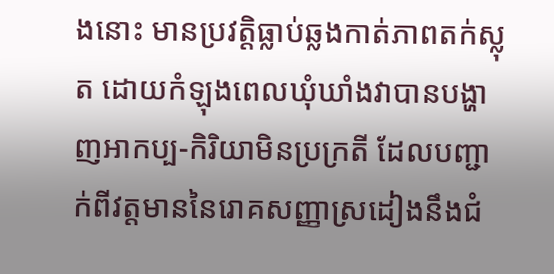ងនោះ មានប្រវត្តិធ្លាប់ឆ្លងកាត់ភាពតក់ស្លុត ដោយកំឡុងពេលឃុំឃាំងវាបានបង្ហាញអាកប្ប-កិរិយាមិនប្រក្រតី ដែលបញ្ជាក់ពីវត្តមាននៃរោគសញ្ញាស្រដៀងនឹងជំ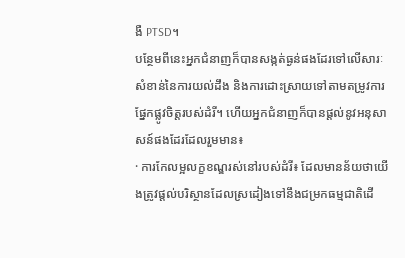ងឺ PTSD។
បន្ថែមពីនេះអ្នកជំនាញក៏បានសង្កត់ធ្ងន់ផងដែរទៅលើសារៈសំខាន់នៃការយល់ដឹង និងការដោះស្រាយទៅតាមតម្រូវការផ្នែកផ្លូវចិត្តរបស់ដំរី។ ហើយអ្នកជំនាញក៏បានផ្ដល់នូវអនុសាសន៍ផងដែរដែលរួមមាន៖
· ការកែលម្អលក្ខខណ្ឌរស់នៅរបស់ដំរី៖ ដែលមានន័យថាយើងត្រូវផ្ដល់បរិស្ថានដែលស្រដៀងទៅនឹងជម្រកធម្មជាតិដើ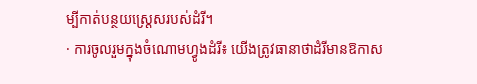ម្បីកាត់បន្ថយស្ត្រេសរបស់ដំរី។
· ការចូលរួមក្នុងចំណោមហ្វូងដំរី៖ យើងត្រូវធានាថាដំរីមានឱកាស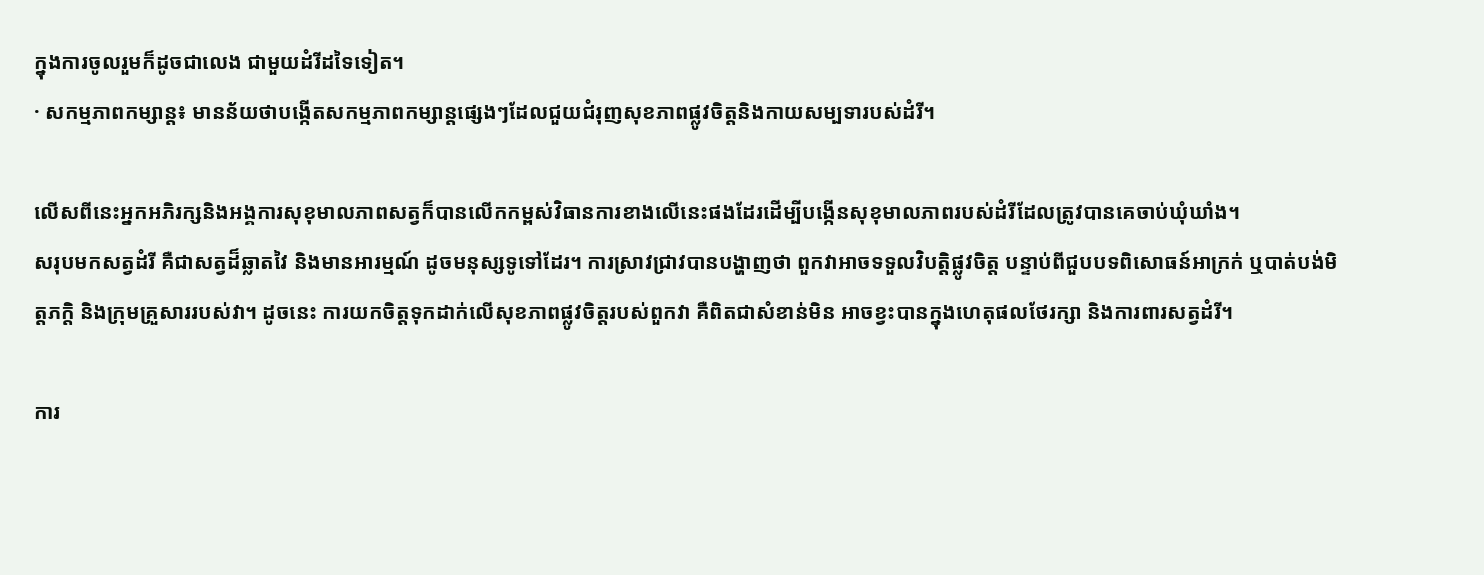ក្នុងការចូលរួមក៏ដូចជាលេង ជាមួយដំរីដទៃទៀត។
· សកម្មភាពកម្សាន្ត៖ មានន័យថាបង្កើតសកម្មភាពកម្សាន្តផ្សេងៗដែលជួយជំរុញសុខភាពផ្លូវចិត្តនិងកាយសម្បទារបស់ដំរី។

លើសពីនេះអ្នកអភិរក្សនិងអង្គការសុខុមាលភាពសត្វក៏បានលើកកម្ពស់វិធានការខាងលើនេះផងដែរដើម្បីបង្កើនសុខុមាលភាពរបស់ដំរីដែលត្រូវបានគេចាប់ឃុំឃាំង។
សរុបមកសត្វដំរី គឺជាសត្វដ៏ឆ្លាតវៃ និងមានអារម្មណ៍ ដូចមនុស្សទូទៅដែរ។ ការស្រាវជ្រាវបានបង្ហាញថា ពួកវាអាចទទួលវិបត្តិផ្លូវចិត្ត បន្ទាប់ពីជួបបទពិសោធន៍អាក្រក់ ឬបាត់បង់មិត្តភក្តិ និងក្រុមគ្រួសាររបស់វា។ ដូចនេះ ការយកចិត្តទុកដាក់លើសុខភាពផ្លូវចិត្តរបស់ពួកវា គឺពិតជាសំខាន់មិន អាចខ្វះបានក្នុងហេតុផលថែរក្សា និងការពារសត្វដំរី។

ការ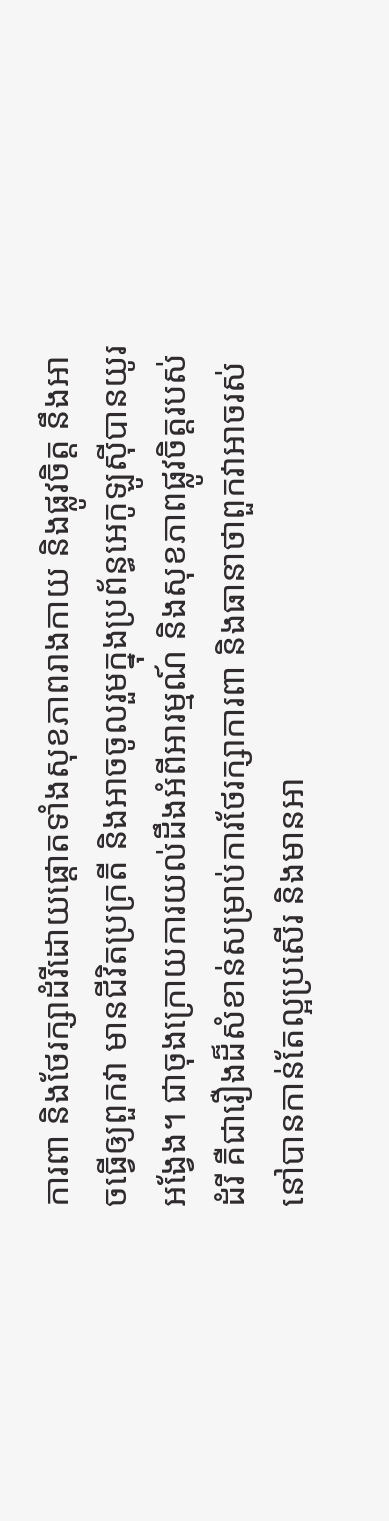ការពា និងថែរក្សាដំរីដោយផ្តោតទាំងសុខភាពរាងកាយ និងផ្លូវចិត្ត នឹងអាចធ្វើឲ្យពួកវា មានជីវិតប្រក្រតី និងអាចចូលរួមក្នុងប្រព័ន្ធអេកូឡូស៊ីបានយូរអង្វែង។ ជាចុងក្រោយការយល់ដឹងអំពីអារម្មណ៍ និងសុខភាពផ្លូវចិត្តរបស់ដំរី គឺជារឿងដ៏សំខាន់សម្រាប់ការថែរក្សាការពា និងធានាថាពួកវាអាចរស់នៅបានកាន់តែល្អប្រសើរ និងមានអា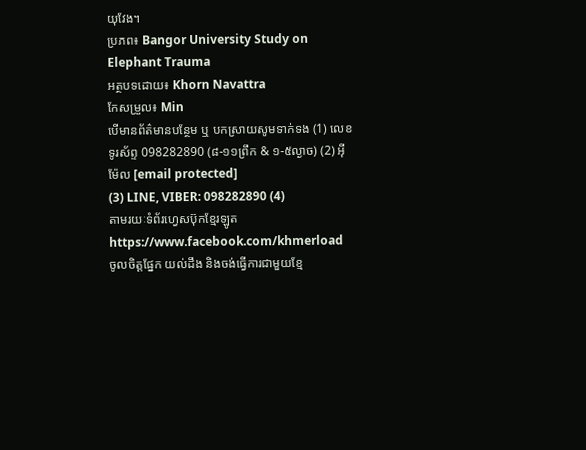យុវែង។
ប្រភព៖ Bangor University Study on Elephant Trauma
អត្ថបទដោយ៖ Khorn Navattra
កែសម្រួល៖ Min
បើមានព័ត៌មានបន្ថែម ឬ បកស្រាយសូមទាក់ទង (1) លេខទូរស័ព្ទ 098282890 (៨-១១ព្រឹក & ១-៥ល្ងាច) (2) អ៊ីម៉ែល [email protected]
(3) LINE, VIBER: 098282890 (4)
តាមរយៈទំព័រហ្វេសប៊ុកខ្មែរឡូត https://www.facebook.com/khmerload
ចូលចិត្តផ្នែក យល់ដឹង និងចង់ធ្វើការជាមួយខ្មែ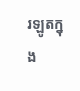រឡូតក្នុង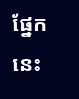ផ្នែកនេះ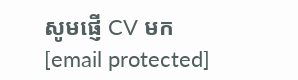សូមផ្ញើ CV មក [email protected]